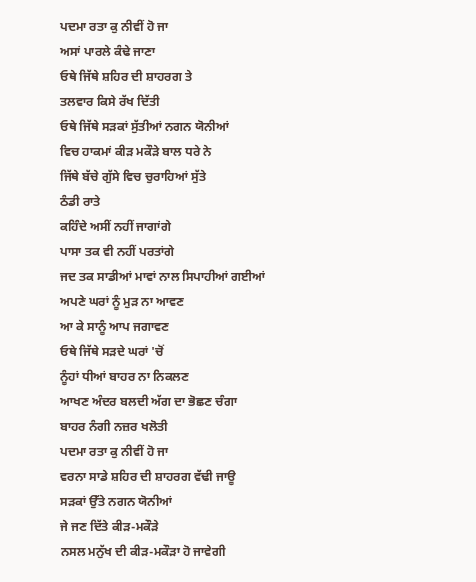ਪਦਮਾ ਰਤਾ ਕੁ ਨੀਵੀਂ ਹੋ ਜਾ
ਅਸਾਂ ਪਾਰਲੇ ਕੰਢੇ ਜਾਣਾ
ਓਥੇ ਜਿੱਥੇ ਸ਼ਹਿਰ ਦੀ ਸ਼ਾਹਰਗ ਤੇ
ਤਲਵਾਰ ਕਿਸੇ ਰੱਖ ਦਿੱਤੀ
ਓਥੇ ਜਿੱਥੇ ਸੜਕਾਂ ਸੁੱਤੀਆਂ ਨਗਨ ਯੋਨੀਆਂ
ਵਿਚ ਹਾਕਮਾਂ ਕੀੜ ਮਕੌੜੇ ਬਾਲ ਧਰੇ ਨੇ
ਜਿੱਥੇ ਬੱਚੇ ਗੁੱਸੇ ਵਿਚ ਚੁਰਾਹਿਆਂ ਸੁੱਤੇ
ਠੰਡੀ ਰਾਤੇ
ਕਹਿੰਦੇ ਅਸੀਂ ਨਹੀਂ ਜਾਗਾਂਗੇ
ਪਾਸਾ ਤਕ ਵੀ ਨਹੀਂ ਪਰਤਾਂਗੇ
ਜਦ ਤਕ ਸਾਡੀਆਂ ਮਾਵਾਂ ਨਾਲ ਸਿਪਾਹੀਆਂ ਗਈਆਂ
ਅਪਣੇ ਘਰਾਂ ਨੂੰ ਮੁੜ ਨਾ ਆਵਣ
ਆ ਕੇ ਸਾਨੂੰ ਆਪ ਜਗਾਵਣ
ਓਥੇ ਜਿੱਥੇ ਸੜਦੇ ਘਰਾਂ 'ਚੋਂ
ਨੂੰਹਾਂ ਧੀਆਂ ਬਾਹਰ ਨਾ ਨਿਕਲਣ
ਆਖਣ ਅੰਦਰ ਬਲਦੀ ਅੱਗ ਦਾ ਭੋਛਣ ਚੰਗਾ
ਬਾਹਰ ਨੰਗੀ ਨਜ਼ਰ ਖਲੋਤੀ
ਪਦਮਾ ਰਤਾ ਕੁ ਨੀਵੀਂ ਹੋ ਜਾ
ਵਰਨਾ ਸਾਡੇ ਸ਼ਹਿਰ ਦੀ ਸ਼ਾਹਰਗ ਵੱਢੀ ਜਾਊ
ਸੜਕਾਂ ਉੱਤੇ ਨਗਨ ਯੋਨੀਆਂ
ਜੇ ਜਣ ਦਿੱਤੇ ਕੀੜ-ਮਕੌੜੇ
ਨਸਲ ਮਨੁੱਖ ਦੀ ਕੀੜ-ਮਕੌੜਾ ਹੋ ਜਾਵੇਗੀ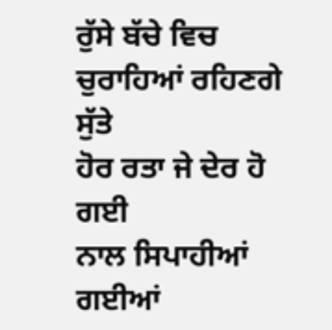ਰੁੱਸੇ ਬੱਚੇ ਵਿਚ ਚੁਰਾਹਿਆਂ ਰਹਿਣਗੇ ਸੁੱਤੇ
ਹੋਰ ਰਤਾ ਜੇ ਦੇਰ ਹੋ ਗਈ
ਨਾਲ ਸਿਪਾਹੀਆਂ ਗਈਆਂ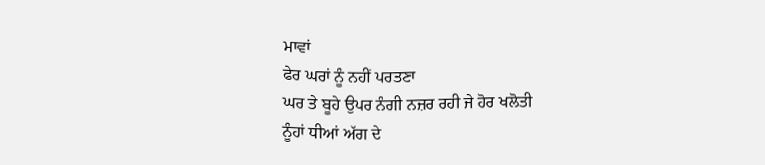ਮਾਵਾਂ
ਫੇਰ ਘਰਾਂ ਨੂੰ ਨਹੀਂ ਪਰਤਣਾ
ਘਰ ਤੇ ਬੂਹੇ ਉਪਰ ਨੰਗੀ ਨਜ਼ਰ ਰਹੀ ਜੇ ਹੋਰ ਖਲੋਤੀ
ਨੂੰਹਾਂ ਧੀਆਂ ਅੱਗ ਦੇ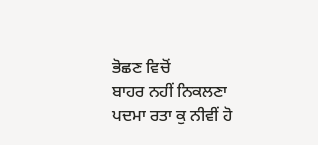ਭੋਛਣ ਵਿਚੋਂ
ਬਾਹਰ ਨਹੀਂ ਨਿਕਲਣਾ
ਪਦਮਾ ਰਤਾ ਕੁ ਨੀਵੀਂ ਹੋ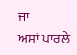ਜਾ
ਅਸਾਂ ਪਾਰਲੇ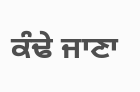ਕੰਢੇ ਜਾਣਾ